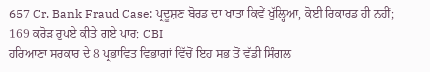657 Cr. Bank Fraud Case: ਪ੍ਰਦੂਸ਼ਣ ਬੋਰਡ ਦਾ ਖਾਤਾ ਕਿਵੇਂ ਖੁੱਲ੍ਹਿਆ, ਕੋਈ ਰਿਕਾਰਡ ਹੀ ਨਹੀਂ; 169 ਕਰੋੜ ਰੁਪਏ ਕੀਤੇ ਗਏ ਪਾਰ: CBI
ਹਰਿਆਣਾ ਸਰਕਾਰ ਦੇ 8 ਪ੍ਰਭਾਵਿਤ ਵਿਭਾਗਾਂ ਵਿੱਚੋਂ ਇਹ ਸਭ ਤੋਂ ਵੱਡੀ ਸਿੰਗਲ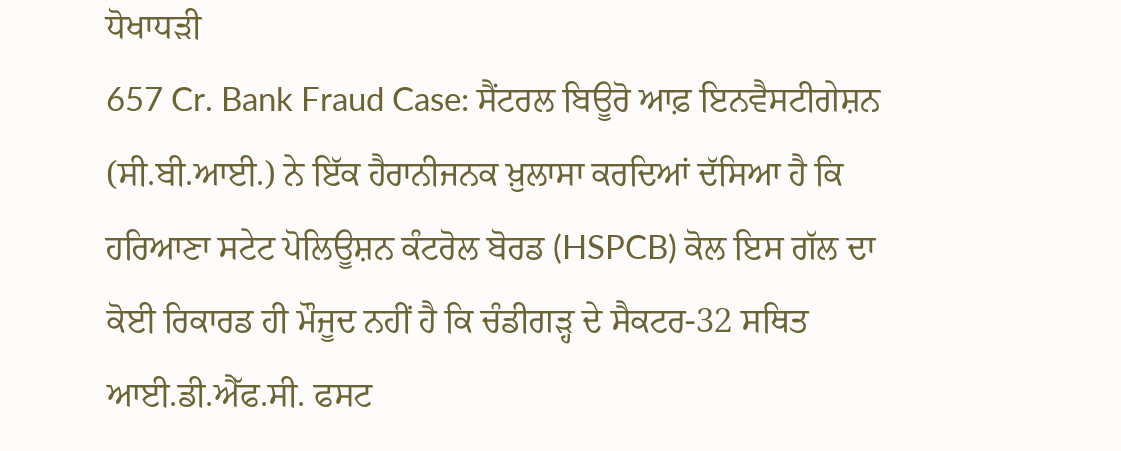ਧੋਖਾਧੜੀ
657 Cr. Bank Fraud Case: ਸੈਂਟਰਲ ਬਿਊਰੋ ਆਫ਼ ਇਨਵੈਸਟੀਗੇਸ਼ਨ (ਸੀ.ਬੀ.ਆਈ.) ਨੇ ਇੱਕ ਹੈਰਾਨੀਜਨਕ ਖ਼ੁਲਾਸਾ ਕਰਦਿਆਂ ਦੱਸਿਆ ਹੈ ਕਿ ਹਰਿਆਣਾ ਸਟੇਟ ਪੋਲਿਊਸ਼ਨ ਕੰਟਰੋਲ ਬੋਰਡ (HSPCB) ਕੋਲ ਇਸ ਗੱਲ ਦਾ ਕੋਈ ਰਿਕਾਰਡ ਹੀ ਮੌਜੂਦ ਨਹੀਂ ਹੈ ਕਿ ਚੰਡੀਗੜ੍ਹ ਦੇ ਸੈਕਟਰ-32 ਸਥਿਤ ਆਈ.ਡੀ.ਐੱਫ.ਸੀ. ਫਸਟ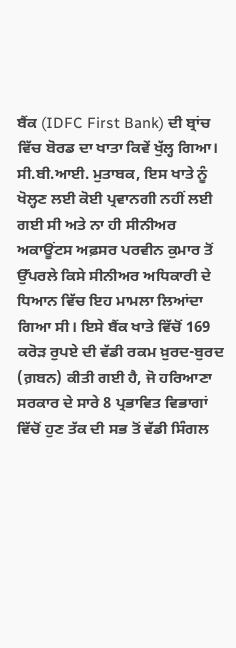ਬੈਂਕ (IDFC First Bank) ਦੀ ਬ੍ਰਾਂਚ ਵਿੱਚ ਬੋਰਡ ਦਾ ਖਾਤਾ ਕਿਵੇਂ ਖੁੱਲ੍ਹ ਗਿਆ। ਸੀ.ਬੀ.ਆਈ. ਮੁਤਾਬਕ, ਇਸ ਖਾਤੇ ਨੂੰ ਖੋਲ੍ਹਣ ਲਈ ਕੋਈ ਪ੍ਰਵਾਨਗੀ ਨਹੀਂ ਲਈ ਗਈ ਸੀ ਅਤੇ ਨਾ ਹੀ ਸੀਨੀਅਰ ਅਕਾਊਂਟਸ ਅਫ਼ਸਰ ਪਰਵੀਨ ਕੁਮਾਰ ਤੋਂ ਉੱਪਰਲੇ ਕਿਸੇ ਸੀਨੀਅਰ ਅਧਿਕਾਰੀ ਦੇ ਧਿਆਨ ਵਿੱਚ ਇਹ ਮਾਮਲਾ ਲਿਆਂਦਾ ਗਿਆ ਸੀ। ਇਸੇ ਬੈਂਕ ਖਾਤੇ ਵਿੱਚੋਂ 169 ਕਰੋੜ ਰੁਪਏ ਦੀ ਵੱਡੀ ਰਕਮ ਖ਼ੁਰਦ-ਬੁਰਦ (ਗ਼ਬਨ) ਕੀਤੀ ਗਈ ਹੈ, ਜੋ ਹਰਿਆਣਾ ਸਰਕਾਰ ਦੇ ਸਾਰੇ 8 ਪ੍ਰਭਾਵਿਤ ਵਿਭਾਗਾਂ ਵਿੱਚੋਂ ਹੁਣ ਤੱਕ ਦੀ ਸਭ ਤੋਂ ਵੱਡੀ ਸਿੰਗਲ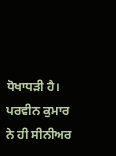ਧੋਖਾਧੜੀ ਹੈ।
ਪਰਵੀਨ ਕੁਮਾਰ ਨੇ ਹੀ ਸੀਨੀਅਰ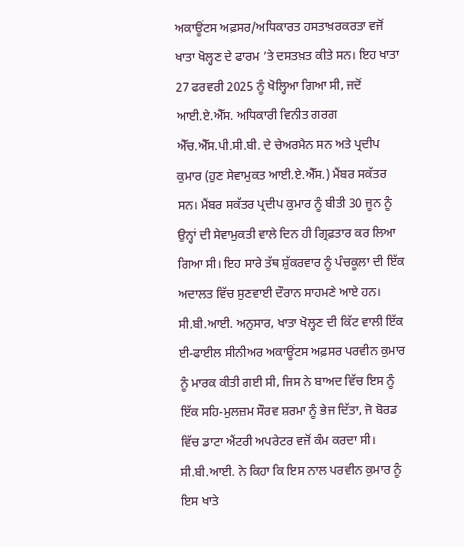ਅਕਾਊਂਟਸ ਅਫ਼ਸਰ/ਅਧਿਕਾਰਤ ਹਸਤਾਖ਼ਰਕਰਤਾ ਵਜੋਂ ਖਾਤਾ ਖੋਲ੍ਹਣ ਦੇ ਫਾਰਮ ’ਤੇ ਦਸਤਖ਼ਤ ਕੀਤੇ ਸਨ। ਇਹ ਖਾਤਾ 27 ਫਰਵਰੀ 2025 ਨੂੰ ਖੋਲ੍ਹਿਆ ਗਿਆ ਸੀ, ਜਦੋਂ ਆਈ.ਏ.ਐੱਸ. ਅਧਿਕਾਰੀ ਵਿਨੀਤ ਗਰਗ ਐੱਚ.ਐੱਸ.ਪੀ.ਸੀ.ਬੀ. ਦੇ ਚੇਅਰਮੈਨ ਸਨ ਅਤੇ ਪ੍ਰਦੀਪ ਕੁਮਾਰ (ਹੁਣ ਸੇਵਾਮੁਕਤ ਆਈ.ਏ.ਐੱਸ.) ਮੈਂਬਰ ਸਕੱਤਰ ਸਨ। ਮੈਂਬਰ ਸਕੱਤਰ ਪ੍ਰਦੀਪ ਕੁਮਾਰ ਨੂੰ ਬੀਤੀ 30 ਜੂਨ ਨੂੰ ਉਨ੍ਹਾਂ ਦੀ ਸੇਵਾਮੁਕਤੀ ਵਾਲੇ ਦਿਨ ਹੀ ਗ੍ਰਿਫ਼ਤਾਰ ਕਰ ਲਿਆ ਗਿਆ ਸੀ। ਇਹ ਸਾਰੇ ਤੱਥ ਸ਼ੁੱਕਰਵਾਰ ਨੂੰ ਪੰਚਕੂਲਾ ਦੀ ਇੱਕ ਅਦਾਲਤ ਵਿੱਚ ਸੁਣਵਾਈ ਦੌਰਾਨ ਸਾਹਮਣੇ ਆਏ ਹਨ।
ਸੀ.ਬੀ.ਆਈ. ਅਨੁਸਾਰ, ਖਾਤਾ ਖੋਲ੍ਹਣ ਦੀ ਕਿੱਟ ਵਾਲੀ ਇੱਕ ਈ-ਫਾਈਲ ਸੀਨੀਅਰ ਅਕਾਊਂਟਸ ਅਫ਼ਸਰ ਪਰਵੀਨ ਕੁਮਾਰ ਨੂੰ ਮਾਰਕ ਕੀਤੀ ਗਈ ਸੀ, ਜਿਸ ਨੇ ਬਾਅਦ ਵਿੱਚ ਇਸ ਨੂੰ ਇੱਕ ਸਹਿ-ਮੁਲਜ਼ਮ ਸੌਰਵ ਸ਼ਰਮਾ ਨੂੰ ਭੇਜ ਦਿੱਤਾ, ਜੋ ਬੋਰਡ ਵਿੱਚ ਡਾਟਾ ਐਂਟਰੀ ਅਪਰੇਟਰ ਵਜੋਂ ਕੰਮ ਕਰਦਾ ਸੀ। ਸੀ.ਬੀ.ਆਈ. ਨੇ ਕਿਹਾ ਕਿ ਇਸ ਨਾਲ ਪਰਵੀਨ ਕੁਮਾਰ ਨੂੰ ਇਸ ਖਾਤੇ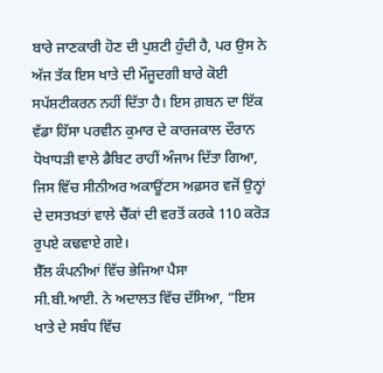ਬਾਰੇ ਜਾਣਕਾਰੀ ਹੋਣ ਦੀ ਪੁਸ਼ਟੀ ਹੁੰਦੀ ਹੈ, ਪਰ ਉਸ ਨੇ ਅੱਜ ਤੱਕ ਇਸ ਖਾਤੇ ਦੀ ਮੌਜੂਦਗੀ ਬਾਰੇ ਕੋਈ ਸਪੱਸ਼ਟੀਕਰਨ ਨਹੀਂ ਦਿੱਤਾ ਹੈ। ਇਸ ਗ਼ਬਨ ਦਾ ਇੱਕ ਵੱਡਾ ਹਿੱਸਾ ਪਰਵੀਨ ਕੁਮਾਰ ਦੇ ਕਾਰਜਕਾਲ ਦੌਰਾਨ ਧੋਖਾਧੜੀ ਵਾਲੇ ਡੈਬਿਟ ਰਾਹੀਂ ਅੰਜਾਮ ਦਿੱਤਾ ਗਿਆ, ਜਿਸ ਵਿੱਚ ਸੀਨੀਅਰ ਅਕਾਊਂਟਸ ਅਫ਼ਸਰ ਵਜੋਂ ਉਨ੍ਹਾਂ ਦੇ ਦਸਤਖ਼ਤਾਂ ਵਾਲੇ ਚੈੱਕਾਂ ਦੀ ਵਰਤੋਂ ਕਰਕੇ 110 ਕਰੋੜ ਰੁਪਏ ਕਢਵਾਏ ਗਏ।
ਸ਼ੈੱਲ ਕੰਪਨੀਆਂ ਵਿੱਚ ਭੇਜਿਆ ਪੈਸਾ
ਸੀ.ਬੀ.ਆਈ. ਨੇ ਅਦਾਲਤ ਵਿੱਚ ਦੱਸਿਆ, “ਇਸ ਖਾਤੇ ਦੇ ਸਬੰਧ ਵਿੱਚ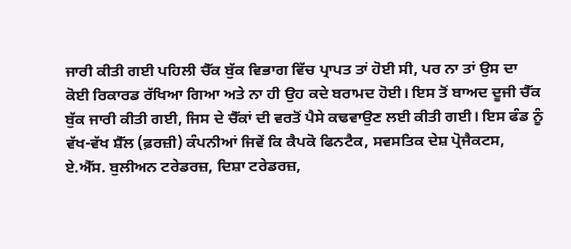ਜਾਰੀ ਕੀਤੀ ਗਈ ਪਹਿਲੀ ਚੈੱਕ ਬੁੱਕ ਵਿਭਾਗ ਵਿੱਚ ਪ੍ਰਾਪਤ ਤਾਂ ਹੋਈ ਸੀ, ਪਰ ਨਾ ਤਾਂ ਉਸ ਦਾ ਕੋਈ ਰਿਕਾਰਡ ਰੱਖਿਆ ਗਿਆ ਅਤੇ ਨਾ ਹੀ ਉਹ ਕਦੇ ਬਰਾਮਦ ਹੋਈ। ਇਸ ਤੋਂ ਬਾਅਦ ਦੂਜੀ ਚੈੱਕ ਬੁੱਕ ਜਾਰੀ ਕੀਤੀ ਗਈ, ਜਿਸ ਦੇ ਚੈੱਕਾਂ ਦੀ ਵਰਤੋਂ ਪੈਸੇ ਕਢਵਾਉਣ ਲਈ ਕੀਤੀ ਗਈ। ਇਸ ਫੰਡ ਨੂੰ ਵੱਖ-ਵੱਖ ਸ਼ੈੱਲ (ਫ਼ਰਜ਼ੀ) ਕੰਪਨੀਆਂ ਜਿਵੇਂ ਕਿ ਕੈਪਕੋ ਫਿਨਟੈਕ, ਸਵਸਤਿਕ ਦੇਸ਼ ਪ੍ਰੋਜੈਕਟਸ, ਏ.ਐੱਸ. ਬੁਲੀਅਨ ਟਰੇਡਰਜ਼, ਦਿਸ਼ਾ ਟਰੇਡਰਜ਼,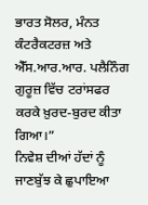ਭਾਰਤ ਸੋਲਰ, ਮੰਨਤ ਕੰਟਰੈਕਟਰਜ਼ ਅਤੇ ਐੱਸ.ਆਰ.ਆਰ. ਪਲੈਨਿੰਗ ਗੁਰੂਜ਼ ਵਿੱਚ ਟਰਾਂਸਫਰ ਕਰਕੇ ਖ਼ੁਰਦ-ਬੁਰਦ ਕੀਤਾ ਗਿਆ।”
ਨਿਵੇਸ਼ ਦੀਆਂ ਹੱਦਾਂ ਨੂੰ ਜਾਣਬੁੱਝ ਕੇ ਛੁਪਾਇਆ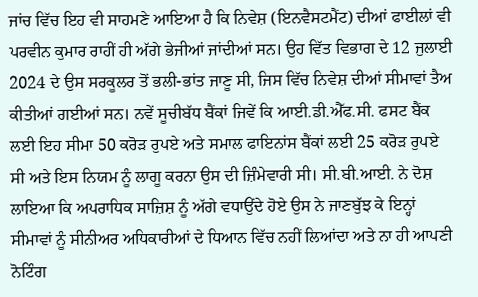ਜਾਂਚ ਵਿੱਚ ਇਹ ਵੀ ਸਾਹਮਣੇ ਆਇਆ ਹੈ ਕਿ ਨਿਵੇਸ਼ (ਇਨਵੈਸਟਮੈਂਟ) ਦੀਆਂ ਫਾਈਲਾਂ ਵੀ ਪਰਵੀਨ ਕੁਮਾਰ ਰਾਹੀਂ ਹੀ ਅੱਗੇ ਭੇਜੀਆਂ ਜਾਂਦੀਆਂ ਸਨ। ਉਹ ਵਿੱਤ ਵਿਭਾਗ ਦੇ 12 ਜੁਲਾਈ 2024 ਦੇ ਉਸ ਸਰਕੂਲਰ ਤੋਂ ਭਲੀ-ਭਾਂਤ ਜਾਣੂ ਸੀ, ਜਿਸ ਵਿੱਚ ਨਿਵੇਸ਼ ਦੀਆਂ ਸੀਮਾਵਾਂ ਤੈਅ ਕੀਤੀਆਂ ਗਈਆਂ ਸਨ। ਨਵੇਂ ਸੂਚੀਬੱਧ ਬੈਂਕਾਂ ਜਿਵੇਂ ਕਿ ਆਈ.ਡੀ.ਐੱਫ.ਸੀ. ਫਸਟ ਬੈਂਕ ਲਈ ਇਹ ਸੀਮਾ 50 ਕਰੋੜ ਰੁਪਏ ਅਤੇ ਸਮਾਲ ਫਾਇਨਾਂਸ ਬੈਂਕਾਂ ਲਈ 25 ਕਰੋੜ ਰੁਪਏ ਸੀ ਅਤੇ ਇਸ ਨਿਯਮ ਨੂੰ ਲਾਗੂ ਕਰਨਾ ਉਸ ਦੀ ਜ਼ਿੰਮੇਵਾਰੀ ਸੀ। ਸੀ.ਬੀ.ਆਈ. ਨੇ ਦੋਸ਼ ਲਾਇਆ ਕਿ ਅਪਰਾਧਿਕ ਸਾਜ਼ਿਸ਼ ਨੂੰ ਅੱਗੇ ਵਧਾਉਂਦੇ ਹੋਏ ਉਸ ਨੇ ਜਾਣਬੁੱਝ ਕੇ ਇਨ੍ਹਾਂ ਸੀਮਾਵਾਂ ਨੂੰ ਸੀਨੀਅਰ ਅਧਿਕਾਰੀਆਂ ਦੇ ਧਿਆਨ ਵਿੱਚ ਨਹੀਂ ਲਿਆਂਦਾ ਅਤੇ ਨਾ ਹੀ ਆਪਣੀ ਨੋਟਿੰਗ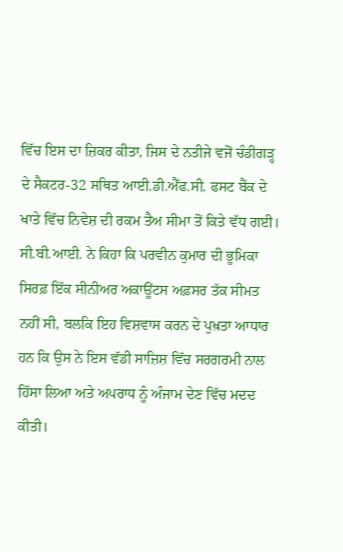ਵਿੱਚ ਇਸ ਦਾ ਜ਼ਿਕਰ ਕੀਤਾ, ਜਿਸ ਦੇ ਨਤੀਜੇ ਵਜੋਂ ਚੰਡੀਗੜ੍ਹ ਦੇ ਸੈਕਟਰ-32 ਸਥਿਤ ਆਈ.ਡੀ.ਐੱਫ.ਸੀ. ਫਸਟ ਬੈਂਕ ਦੇ ਖਾਤੇ ਵਿੱਚ ਨਿਵੇਸ਼ ਦੀ ਰਕਮ ਤੈਅ ਸੀਮਾ ਤੋਂ ਕਿਤੇ ਵੱਧ ਗਈ।
ਸੀ.ਬੀ.ਆਈ. ਨੇ ਕਿਹਾ ਕਿ ਪਰਵੀਨ ਕੁਮਾਰ ਦੀ ਭੂਮਿਕਾ ਸਿਰਫ਼ ਇੱਕ ਸੀਨੀਅਰ ਅਕਾਊਂਟਸ ਅਫ਼ਸਰ ਤੱਕ ਸੀਮਤ ਨਹੀਂ ਸੀ, ਬਲਕਿ ਇਹ ਵਿਸ਼ਵਾਸ ਕਰਨ ਦੇ ਪੁਖ਼ਤਾ ਆਧਾਰ ਹਨ ਕਿ ਉਸ ਨੇ ਇਸ ਵੱਡੀ ਸਾਜ਼ਿਸ਼ ਵਿੱਚ ਸਰਗਰਮੀ ਨਾਲ ਹਿੱਸਾ ਲਿਆ ਅਤੇ ਅਪਰਾਧ ਨੂੰ ਅੰਜਾਮ ਦੇਣ ਵਿੱਚ ਮਦਦ ਕੀਤੀ।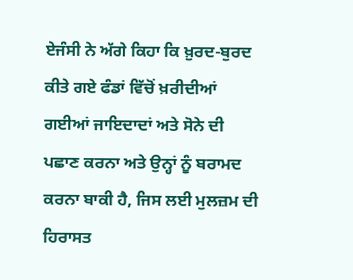ਏਜੰਸੀ ਨੇ ਅੱਗੇ ਕਿਹਾ ਕਿ ਖ਼ੁਰਦ-ਬੁਰਦ ਕੀਤੇ ਗਏ ਫੰਡਾਂ ਵਿੱਚੋਂ ਖ਼ਰੀਦੀਆਂ ਗਈਆਂ ਜਾਇਦਾਦਾਂ ਅਤੇ ਸੋਨੇ ਦੀ ਪਛਾਣ ਕਰਨਾ ਅਤੇ ਉਨ੍ਹਾਂ ਨੂੰ ਬਰਾਮਦ ਕਰਨਾ ਬਾਕੀ ਹੈ, ਜਿਸ ਲਈ ਮੁਲਜ਼ਮ ਦੀ ਹਿਰਾਸਤ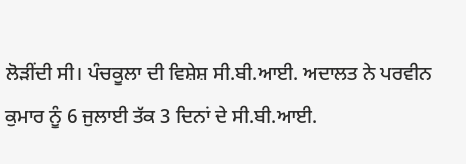ਲੋੜੀਂਦੀ ਸੀ। ਪੰਚਕੂਲਾ ਦੀ ਵਿਸ਼ੇਸ਼ ਸੀ.ਬੀ.ਆਈ. ਅਦਾਲਤ ਨੇ ਪਰਵੀਨ ਕੁਮਾਰ ਨੂੰ 6 ਜੁਲਾਈ ਤੱਕ 3 ਦਿਨਾਂ ਦੇ ਸੀ.ਬੀ.ਆਈ.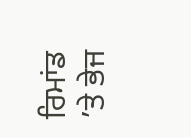ਰਿਮਾਂਡ ’ਤੇ ਭੇਜ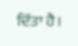ਦਿੱਤਾ ਹੈ।